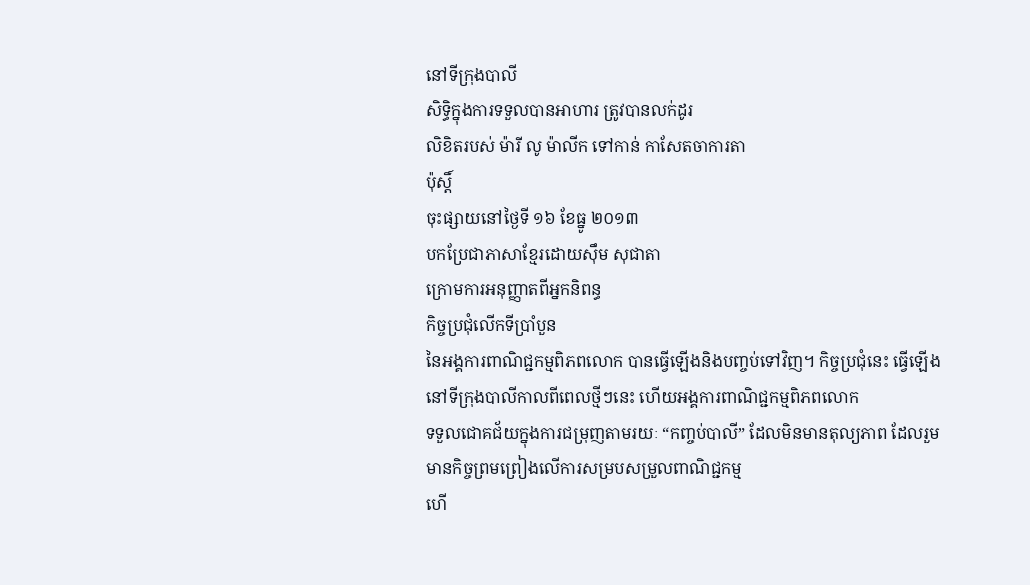នៅទីក្រុងបាលី
សិទ្ធិក្នុងការទទួលបានអាហារ ត្រូវបានលក់ដូរ
លិខិតរបស់ ម៉ារី លូ ម៉ាលីក ទៅកាន់ កាសែតចាការតា
ប៉ុស្តិ៍
ចុះផ្សាយនៅថ្ងៃទី ១៦ ខែធ្នូ ២០១៣
បកប្រែជាភាសាខ្មែរដោយស៊ឹម សុជាតា
ក្រោមការអនុញ្ញាតពីអ្នកនិពន្ធ
កិច្ចប្រជុំលើកទីប្រាំបួន
នៃអង្គការពាណិជ្ជកម្មពិភពលោក បានធ្វើឡើងនិងបញ្ចប់ទៅវិញ។ កិច្ចប្រជុំនេះ ធ្វើឡើងនៅទីក្រុងបាលីកាលពីពេលថ្មីៗនេះ ហើយអង្គការពាណិជ្ជកម្មពិភពលោក
ទទួលជោគជ័យក្នុងការជម្រុញតាមរយៈ “កញ្ចប់បាលី” ដែលមិនមានតុល្យភាព ដែលរួមមានកិច្ចព្រមព្រៀងលើការសម្របសម្រួលពាណិជ្ជកម្ម
ហើ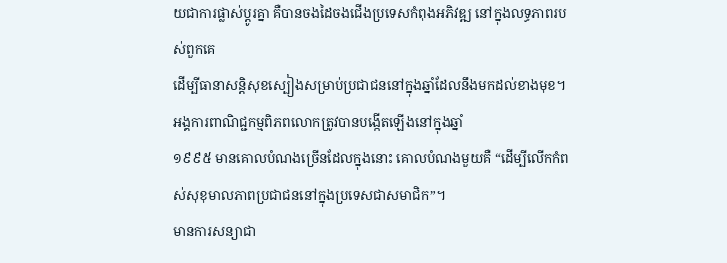យជាការផ្លាស់ប្តូរគ្នា គឺបានចងដៃចងជើងប្រទេសកំពុងអភិវឌ្ឍ នៅក្នុងលទ្ធភាពរបស់ពួកគេ
ដើម្បីធានាសន្តិសុខស្បៀងសម្រាប់ប្រជាជននៅក្នុងឆ្នាំដែលនឹងមកដល់ខាងមុខ។
អង្គការពាណិជ្ជកម្មពិភពលោកត្រូវបានបង្កើតឡើងនៅក្នុងឆ្នាំ
១៩៩៥ មានគោលបំណងច្រើនដែលក្នុងនោះ គោលបំណងមួយគឺ “ដើម្បីលើកកំពស់សុខុមាលភាពប្រជាជននៅក្នុងប្រទេសជាសមាជិក”។
មានការសន្យាជា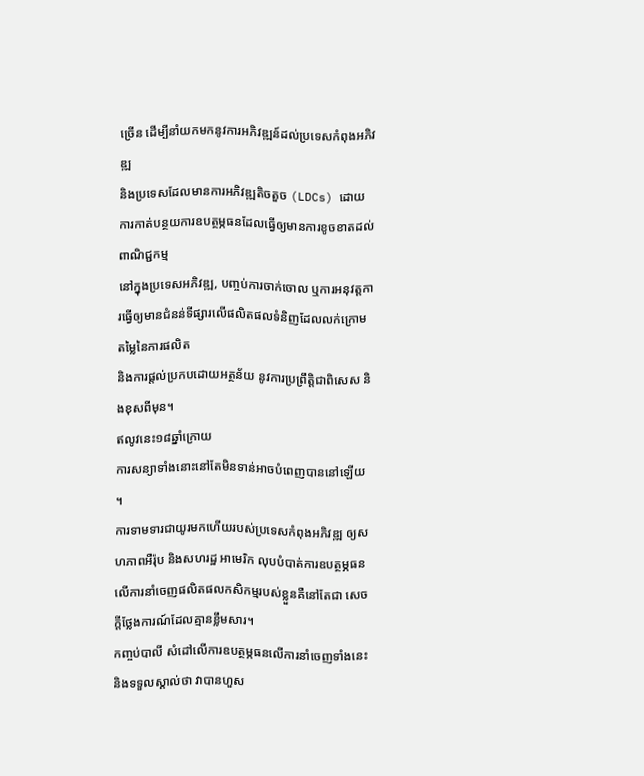ច្រើន ដើម្បីនាំយកមកនូវការអភិវឌ្ឍន៍ដល់ប្រទេសកំពុងអភិវឌ្ឍ
និងប្រទេសដែលមានការអភិវឌ្ឍតិចតួច (LDCs) ដោយការកាត់បន្ថយការឧបត្ថម្ភធនដែលធ្វើឲ្យមានការខូចខាតដល់ពាណិជ្ជកម្ម
នៅក្នុងប្រទេសអភិវឌ្ឍ, បញ្ចប់ការចាក់ចោល ឬការអនុវត្តការធ្វើឲ្យមានជំនន់ទីផ្សារលើផលិតផលទំនិញដែលលក់ក្រោមតម្លៃនៃការផលិត
និងការផ្តល់ប្រកបដោយអត្ថន័យ នូវការប្រព្រឹត្តិជាពិសេស និងខុសពីមុន។
ឥលូវនេះ១៨ឆ្នាំក្រោយ
ការសន្យាទាំងនោះនៅតែមិនទាន់អាចបំពេញបាននៅឡើយ ។
ការទាមទារជាយូរមកហើយរបស់ប្រទេសកំពុងអភិវឌ្ឍ ឲ្យសហភាពអឺរ៉ុប និងសហរដ្ឋ អាមេរិក លុបបំបាត់ការឧបត្ថម្ភធនលើការនាំចេញផលិតផលកសិកម្មរបស់ខ្លួនគឺនៅតែជា សេចក្តីថ្លែងការណ៍ដែលគ្មានខ្លឹមសារ។
កញ្ចប់បាលី សំដៅលើការឧបត្ថម្ភធនលើការនាំចេញទាំងនេះ និងទទួលស្គាល់ថា វាបានហួស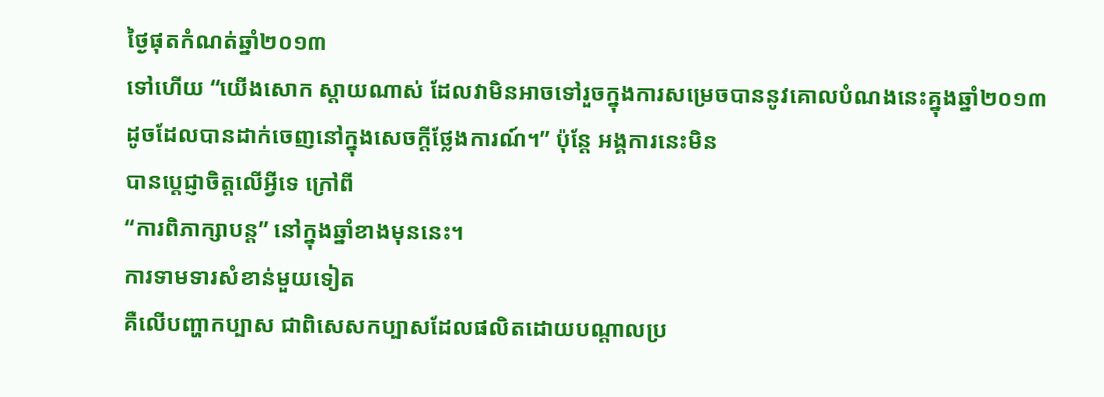ថ្ងៃផុតកំណត់ឆ្នាំ២០១៣
ទៅហើយ “យើងសោក ស្តាយណាស់ ដែលវាមិនអាចទៅរួចក្នុងការសម្រេចបាននូវគោលបំណងនេះគ្នុងឆ្នាំ២០១៣
ដូចដែលបានដាក់ចេញនៅក្នុងសេចក្តីថ្លែងការណ៍។” ប៉ុន្តែ អង្គការនេះមិន
បានប្តេជ្ញាចិត្តលើអ្វីទេ ក្រៅពី
“ការពិភាក្សាបន្ត” នៅក្នុងឆ្នាំខាងមុននេះ។
ការទាមទារសំខាន់មួយទៀត
គឺលើបញ្ហាកប្បាស ជាពិសេសកប្បាសដែលផលិតដោយបណ្តាលប្រ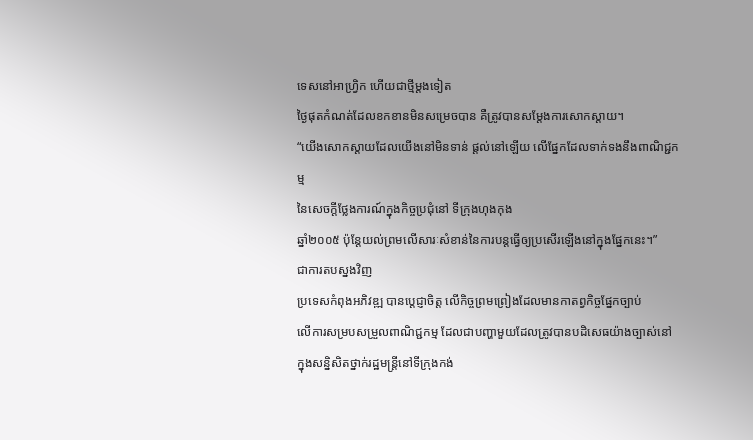ទេសនៅអាហ្រ្វិក ហើយជាថ្មីម្តងទៀត
ថ្ងៃផុតកំណត់ដែលខកខានមិនសម្រេចបាន គឺត្រូវបានសម្តែងការសោកស្តាយ។
“យើងសោកស្តាយដែលយើងនៅមិនទាន់ ផ្តល់នៅឡើយ លើផ្នែកដែលទាក់ទងនឹងពាណិជ្ជកម្ម
នៃសេចក្តីថ្លែងការណ៍ក្នុងកិច្ចប្រជុំនៅ ទីក្រុងហុងកុង
ឆ្នាំ២០០៥ ប៉ុន្តែយល់ព្រមលើសារៈសំខាន់នៃការបន្តធ្វើឲ្យប្រសើរឡើងនៅក្នុងផ្នែកនេះ។”
ជាការតបស្នងវិញ
ប្រទេសកំពុងអភិវឌ្ឍ បានប្តេជ្ញាចិត្ត លើកិច្ចព្រមព្រៀងដែលមានកាតព្វកិច្ចផ្នែកច្បាប់
លើការសម្របសម្រួលពាណិជ្ជកម្ម ដែលជាបញ្ហាមួយដែលត្រូវបានបដិសេធយ៉ាងច្បាស់នៅក្នុងសន្និសិតថ្នាក់រដ្ឋមន្រ្តីនៅទីក្រុងកង់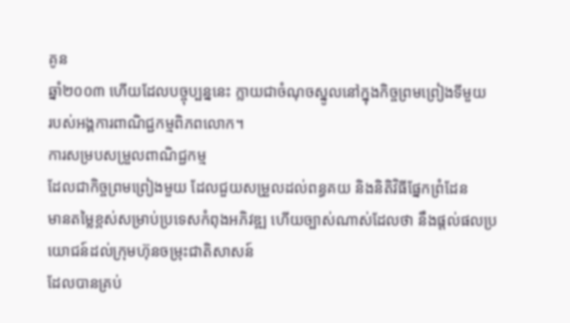គូន
ឆ្នាំ២០០៣ ហើយដែលបច្ចុប្បន្ននេះ ក្លាយជាចំណុចស្នូលនៅក្នុងកិច្ចព្រមព្រៀងទីមួយ
របស់អង្គការពាណិជ្ជកម្មពិភពលោក។
ការសម្របសម្រួលពាណិជ្ជកម្ម
ដែលជាកិច្ចព្រមព្រៀងមួយ ដែលជួយសម្រួលដល់ពន្ធគយ និងនិតិវិធីផ្នែកព្រំដែន
មានតម្លៃខ្ពស់សម្រាប់ប្រទេសកំពុងអភិវឌ្ឍ ហើយច្បាស់ណាស់ដែលថា នឹងផ្តល់ផលប្រយោជន៍ដល់ក្រុមហ៊ុនចម្រុះជាតិសាសន៍
ដែលបានគ្រប់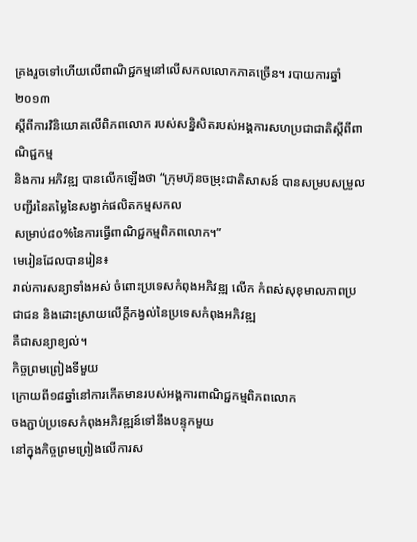គ្រងរួចទៅហើយលើពាណិជ្ជកម្មនៅលើសកលលោកភាគច្រើន។ របាយការឆ្នាំ២០១៣
ស្តីពីការវិនិយោគលើពិភពលោក របស់សន្និសិតរបស់អង្គការសហប្រជាជាតិស្តីពីពាណិជ្ជកម្ម
និងការ អភិវឌ្ឍ បានលើកឡើងថា “ក្រុមហ៊ុនចម្រុះជាតិសាសន៍ បានសម្របសម្រួលបញ្ជីរនៃតម្លៃនៃសង្វាក់ផលិតកម្មសកល
សម្រាប់៨០%នៃការធ្វើពាណិជ្ជកម្មពិភពលោក។”
មេរៀនដែលបានរៀន៖
រាល់ការសន្យាទាំងអស់ ចំពោះប្រទេសកំពុងអភិវឌ្ឍ លើក កំពស់សុខុមាលភាពប្រជាជន និងដោះស្រាយលើក្តីកង្វល់នៃប្រទេសកំពុងអភិវឌ្ឍ
គឺជាសន្យាខ្យល់។
កិច្ចព្រមព្រៀងទីមួយ
ក្រោយពី១៨ឆ្នាំនៅការកើតមានរបស់អង្គការពាណិជ្ជកម្មពិភពលោក
ចងភ្ជាប់ប្រទេសកំពុងអភិវឌ្ឍន៍ទៅនឹងបន្ទុកមួយ
នៅក្នុងកិច្ចព្រមព្រៀងលើការស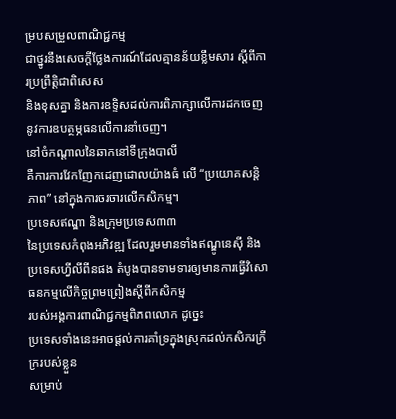ម្របសម្រួលពាណិជ្ជកម្ម
ជាថ្នូរនឹងសេចក្តីថ្លែងការណ៍ដែលគ្មានន័យខ្លឹមសារ ស្តីពីការប្រព្រឹត្តិជាពិសេស
និងខុសគ្នា និងការឧទ្ទិសដល់ការពិភាក្សាលើការដកចេញនូវការឧបត្ថម្ភធនលើការនាំចេញ។
នៅចំកណ្តាលនៃឆាកនៅទីក្រុងបាលី
គឺការការវែកញែកដេញដោលយ៉ាងធំ លើ “ប្រយោគសន្តិភាព” នៅក្នុងការចរចារលើកសិកម្ម។
ប្រទេសឥណ្ឌា និងក្រុមប្រទេស៣៣
នៃប្រទេសកំពុងអភិវឌ្ឍ ដែលរួមមានទាំងឥណ្ឌូនេស៊ី និងប្រទេសហ្វីលីពីនផង តំបូងបានទាមទារឲ្យមានការធ្វើវិសោធនកម្មលើកិច្ចព្រមព្រៀងស្តីពីកសិកម្ម
របស់អង្គការពាណិជ្ជកម្មពិភពលោក ដូច្នេះ
ប្រទេសទាំងនេះអាចផ្តល់ការគាំទ្រក្នុងស្រុកដល់កសិករក្រីក្ររបស់ខ្លួន
សម្រាប់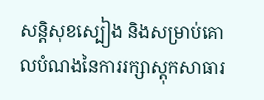សន្តិសុខស្បៀង និងសម្រាប់គោលបំណងនៃការរក្សាស្តុកសាធារ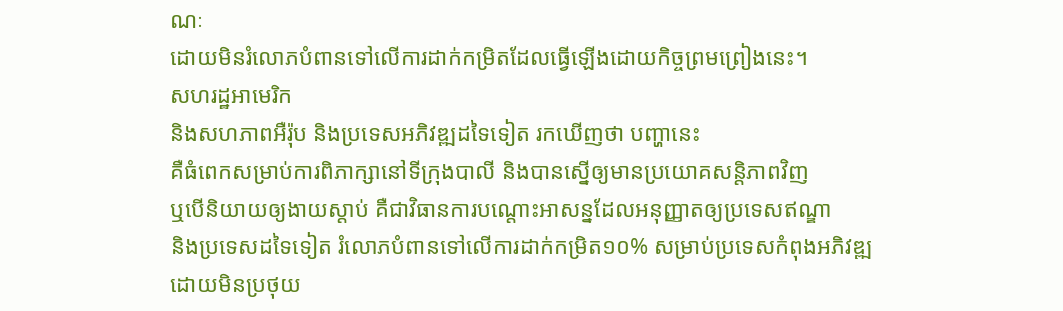ណៈ
ដោយមិនរំលោភបំពានទៅលើការដាក់កម្រិតដែលធ្វើឡើងដោយកិច្ចព្រមព្រៀងនេះ។
សហរដ្ឋអាមេរិក
និងសហភាពអឺរ៉ុប និងប្រទេសអភិវឌ្ឍដទៃទៀត រកឃើញថា បញ្ហានេះ
គឺធំពេកសម្រាប់ការពិភាក្សានៅទីក្រុងបាលី និងបានស្នើឲ្យមានប្រយោគសន្តិភាពវិញ
ឬបើនិយាយឲ្យងាយស្តាប់ គឺជាវិធានការបណ្តោះអាសន្នដែលអនុញ្ញាតឲ្យប្រទេសឥណ្ឌា
និងប្រទេសដទៃទៀត រំលោភបំពានទៅលើការដាក់កម្រិត១០% សម្រាប់ប្រទេសកំពុងអភិវឌ្ឍ
ដោយមិនប្រថុយ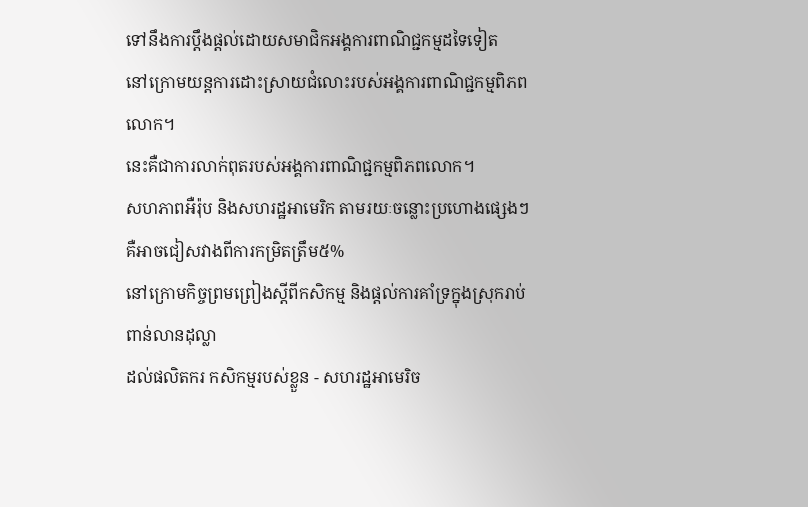ទៅនឹងការប្តឹងផ្តល់ដោយសមាជិកអង្គការពាណិជ្ជកម្មដទៃទៀត
នៅក្រោមយន្តការដោះស្រាយជំលោះរបស់អង្គការពាណិជ្ជកម្មពិភពលោក។
នេះគឺជាការលាក់ពុតរបស់អង្គការពាណិជ្ជកម្មពិភពលោក។
សហភាពអឺរ៉ុប និងសហរដ្ឋអាមេរិក តាមរយៈចន្លោះប្រហោងផ្សេងៗ គឺអាចជៀសវាងពីការកម្រិតត្រឹម៥%
នៅក្រោមកិច្ចព្រមព្រៀងស្តីពីកសិកម្ម និងផ្តល់ការគាំទ្រក្នុងស្រុករាប់ពាន់លានដុល្លា
ដល់ផលិតករ កសិកម្មរបស់ខ្លួន - សហរដ្ឋអាមេរិច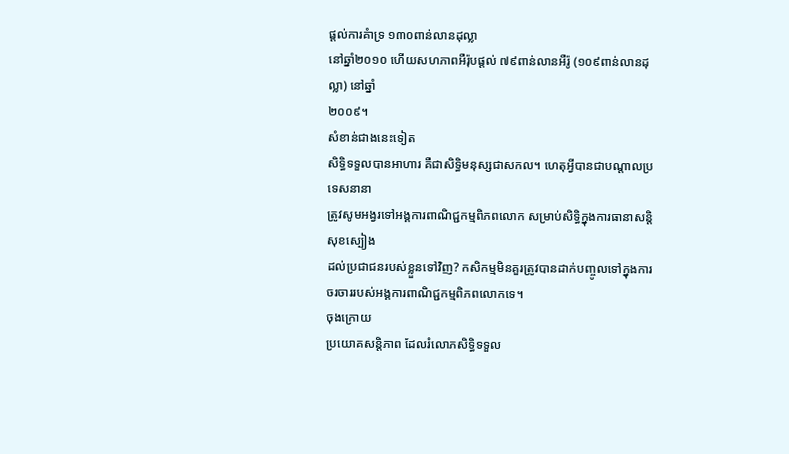ផ្តល់ការគំាទ្រ ១៣០ពាន់លានដុល្លា
នៅឆ្នាំ២០១០ ហើយសហភាពអឺរ៉ុបផ្តល់ ៧៩ពាន់លានអឺរ៉ូ (១០៩ពាន់លានដុល្លា) នៅឆ្នាំ
២០០៩។
សំខាន់ជាងនេះទៀត
សិទ្ធិទទួលបានអាហារ គឺជាសិទ្ធិមនុស្សជាសកល។ ហេតុអ្វីបានជាបណ្តាលប្រទេសនានា
ត្រូវសូមអង្វរទៅអង្គការពាណិជ្ជកម្មពិភពលោក សម្រាប់សិទ្ធិក្នុងការធានាសន្តិសុខស្បៀង
ដល់ប្រជាជនរបស់ខ្លួនទៅវិញ? កសិកម្មមិនគួរត្រូវបានដាក់បញ្ចូលទៅក្នុងការចរចាររបស់អង្គការពាណិជ្ជកម្មពិភពលោកទេ។
ចុងក្រោយ
ប្រយោគសន្តិភាព ដែលរំលោភសិទ្ធិទទួល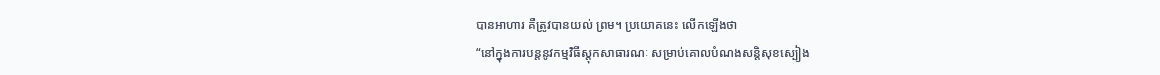បានអាហារ គឺត្រូវបានយល់ ព្រម។ ប្រយោគនេះ លើកឡើងថា
“នៅក្នុងការបន្តនូវកម្មវិធីស្តុកសាធារណៈ សម្រាប់គោលបំណងសន្តិសុខស្បៀង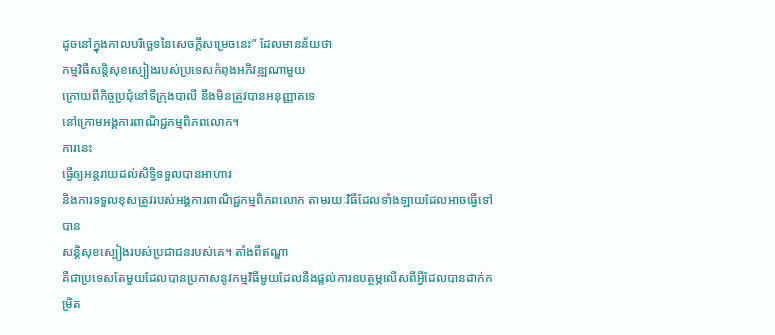ដូចនៅក្នុងកាលបរិច្ឆេទនៃសេចក្តីសម្រេចនេះ” ដែលមានន័យថា
កម្មវិធីសន្តិសុខស្បៀងរបស់ប្រទេសកំពុងអភិវឌ្ឍណាមួយ
ក្រោយពីកិច្ចប្រជុំនៅទីក្រុងបាលី នឹងមិនត្រូវបានអនុញ្ញាតទេ
នៅក្រោមអង្គការពាណិជ្ជកម្មពិភពលោក។
ការនេះ
ធ្វើឲ្យអន្តរាយដល់សិទ្ធិទទួលបានអាហារ
និងការទទួលខុសត្រូវរបស់អង្គការពាណិជ្ជកម្មពិភពលោក តាមរយៈវិធីដែលទាំងឡាយដែលអាចធ្វើទៅបាន
សន្តិសុខស្បៀងរបស់ប្រជាជនរបស់គេ។ តាំងពីឥណ្ឌា
គឺជាប្រទេសតែមួយដែលបានប្រកាសនូវកម្មវិធីមួយដែលនឹងផ្តល់ការឧបត្ថម្ភលើសពីអ្វីដែលបានដាក់កម្រិត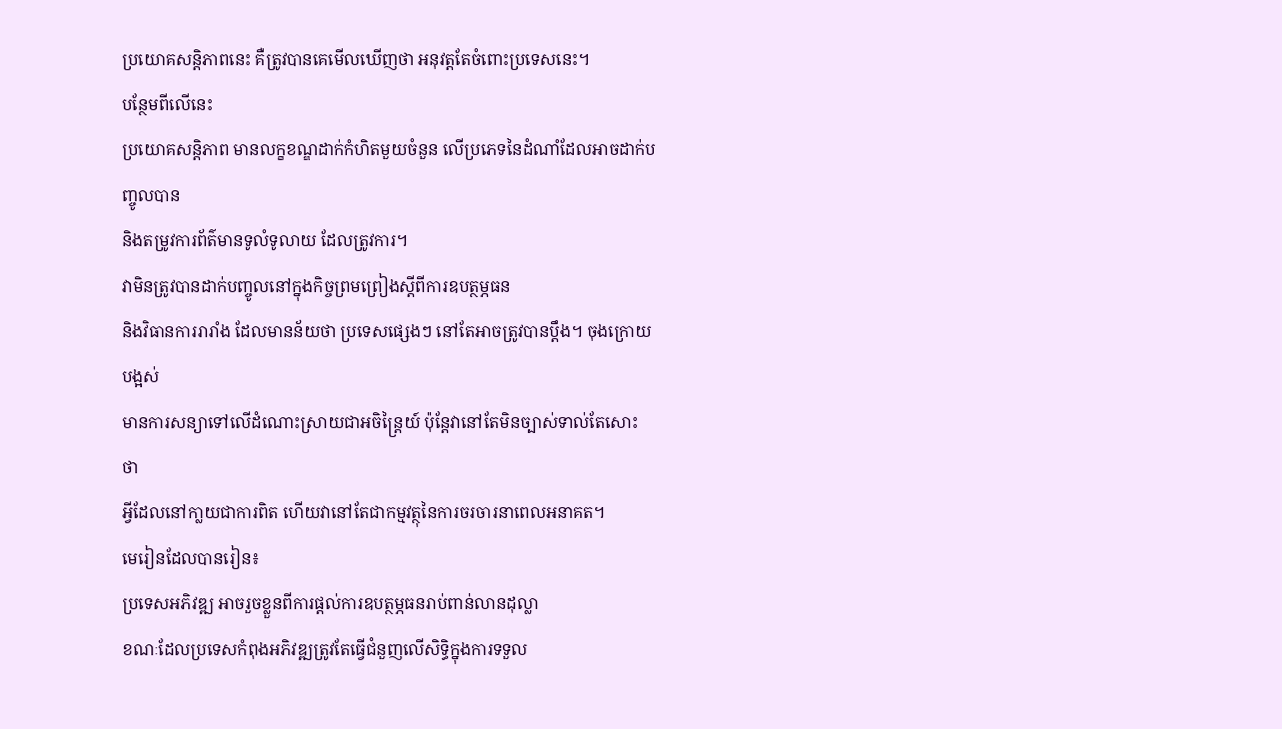ប្រយោគសន្តិភាពនេះ គឺត្រូវបានគេមើលឃើញថា អនុវត្តតែចំពោះប្រទេសនេះ។
បន្ថែមពីលើនេះ
ប្រយោគសន្តិភាព មានលក្ខខណ្ឌដាក់កំហិតមួយចំនួន លើប្រភេទនៃដំណាំដែលអាចដាក់បញ្ចូលបាន
និងតម្រូវការព័ត៌មានទូលំទូលាយ ដែលត្រូវការ។
វាមិនត្រូវបានដាក់បញ្ចូលនៅក្នុងកិច្ចព្រមព្រៀងស្តីពីការឧបត្ថម្ភធន
និងវិធានការរារាំង ដែលមានន័យថា ប្រទេសផ្សេងៗ នៅតែអាចត្រូវបានប្តឹង។ ចុងក្រោយបង្អស់
មានការសន្យាទៅលើដំណោះស្រាយជាអចិន្ត្រៃយ៍ ប៉ុន្តែវានៅតែមិនច្បាស់ទាល់តែសោះ ថា
អ្វីដែលនៅកា្លយជាការពិត ហើយវានៅតែជាកម្មវត្ថុនៃការចរចារនាពេលអនាគត។
មេរៀនដែលបានរៀន៖
ប្រទេសអភិវឌ្ឍ អាចរួចខ្លួនពីការផ្តល់ការឧបត្ថម្ភធនរាប់ពាន់លានដុល្លា
ខណៈដែលប្រទេសកំពុងអភិវឌ្ឍត្រូវតែធ្វើជំនួញលើសិទ្ធិក្នុងការទទួល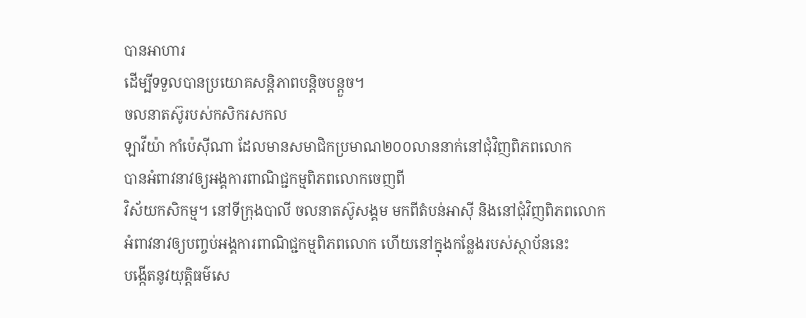បានអាហារ
ដើម្បីទទួលបានប្រយោគសន្តិភាពបន្តិចបន្តួច។
ចលនាតស៊ូរបស់កសិករសកល
ឡាវីយ៉ា កាំប៉េស៊ីណា ដែលមានសមាជិកប្រមាណ២០០លាននាក់នៅជុំវិញពិភពលោក
បានអំពាវនាវឲ្យអង្គការពាណិជ្ជកម្មពិភពលោកចេញពី
វិស័យកសិកម្ម។ នៅទីក្រុងបាលី ចលនាតស៊ូសង្គម មកពីតំបន់អាស៊ី និងនៅជុំវិញពិភពលោក
អំពាវនាវឲ្យបញ្ចប់អង្គការពាណិជ្ជកម្មពិភពលោក ហើយនៅក្នុងកន្លែងរបស់ស្ថាប័ននេះ
បង្កើតនូវយុត្តិធម៌សេ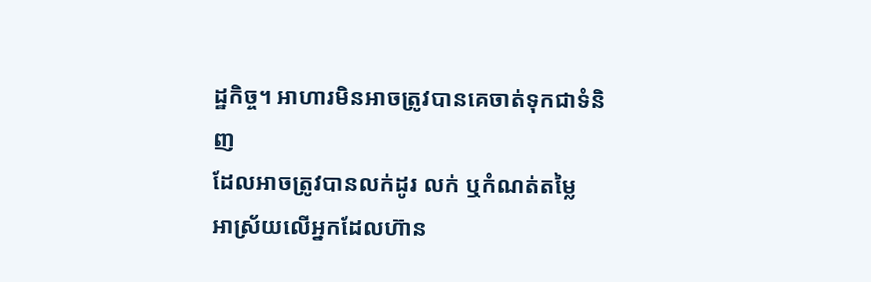ដ្ឋកិច្ច។ អាហារមិនអាចត្រូវបានគេចាត់ទុកជាទំនិញ
ដែលអាចត្រូវបានលក់ដូរ លក់ ឬកំណត់តម្លៃ
អាស្រ័យលើអ្នកដែលហ៊ាន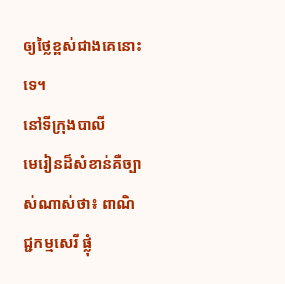ឲ្យថ្លៃខ្ពស់ជាងគេនោះទេ។
នៅទីក្រុងបាលី
មេរៀនដ៏សំខាន់គឺច្បាស់ណាស់ថា៖ ពាណិជ្ជកម្មសេរី ផ្លុំ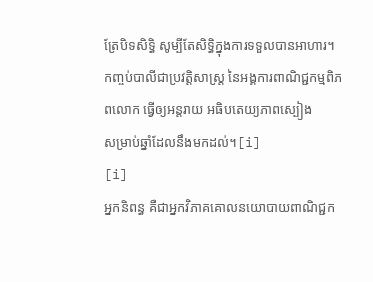ត្រែបិទសិទ្ធិ សូម្បីតែសិទ្ធិក្នុងការទទួលបានអាហារ។
កញ្ចប់បាលីជាប្រវត្តិសាស្រ្ត នៃអង្គការពាណិជ្ជកម្មពិភពលោក ធ្វើឲ្យអន្តរាយ អធិបតេយ្យភាពស្បៀង
សម្រាប់ឆ្នាំដែលនឹងមកដល់។[i]
[i]
អ្នកនិពន្ធ គឺជាអ្នកវិភាគគោលនយោបាយពាណិជ្ជក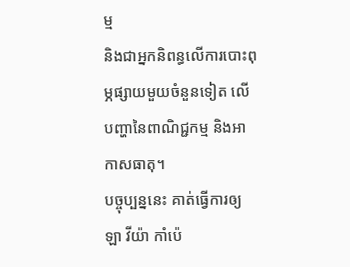ម្ម
និងជាអ្នកនិពន្ធលើការបោះពុម្ភផ្សាយមួយចំនួនទៀត លើបញ្ហានៃពាណិជ្ជកម្ម និងអាកាសធាតុ។
បច្ចុប្បន្ននេះ គាត់ធ្វើការឲ្យ ឡា វីយ៉ា កាំប៉េ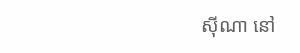ស៊ីណា នៅ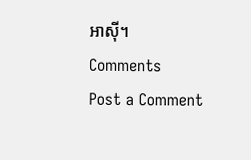អាស៊ី។
Comments
Post a Comment